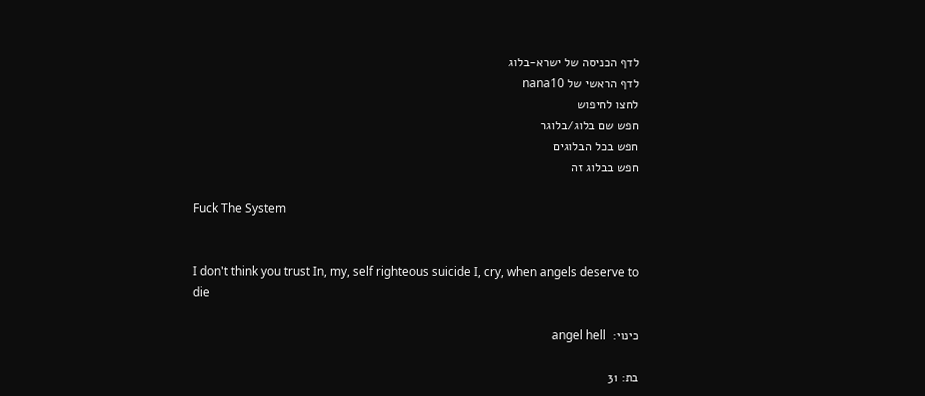לדף הכניסה של ישרא-בלוג
לדף הראשי של nana10
לחצו לחיפוש
חפש שם בלוג/בלוגר
חפש בכל הבלוגים
חפש בבלוג זה

Fuck The System


I don't think you trust In, my, self righteous suicide I, cry, when angels deserve to die

כינוי:  angel hell

בת: 31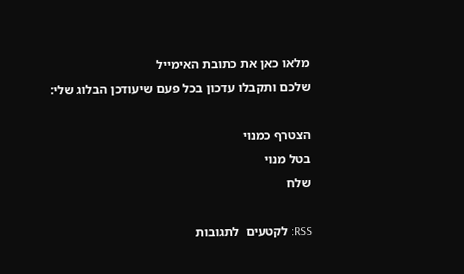מלאו כאן את כתובת האימייל
שלכם ותקבלו עדכון בכל פעם שיעודכן הבלוג שלי:

הצטרף כמנוי
בטל מנוי
שלח

RSS: לקטעים  לתגובות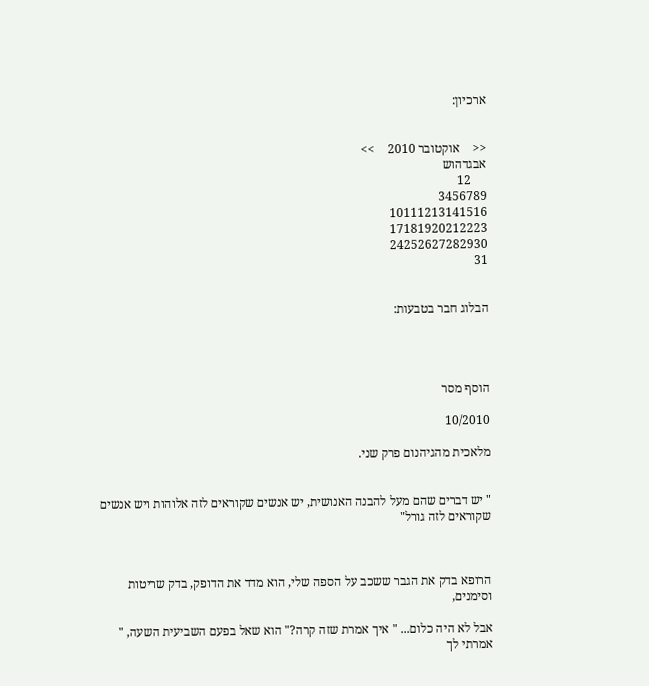ארכיון:


<<    אוקטובר 2010    >>
אבגדהוש
     12
3456789
10111213141516
17181920212223
24252627282930
31


הבלוג חבר בטבעות:




הוסף מסר

10/2010

מלאכית מהגיהנום פרק שני.


" יש דברים שהם מעל להבנה האנושית, יש אנשים שקוראים לזה אלוהות ויש אנשים שקוראים לזה גורל"



הרופא בדק את הגבר ששכב על הספה שלי, הוא מדד את הדופק, בדק שריטות וסימנים,

אבל לא היה כלום... " איך אמרת שזה קרה?" הוא שאל בפעם השביעית השעה, " אמרתי לך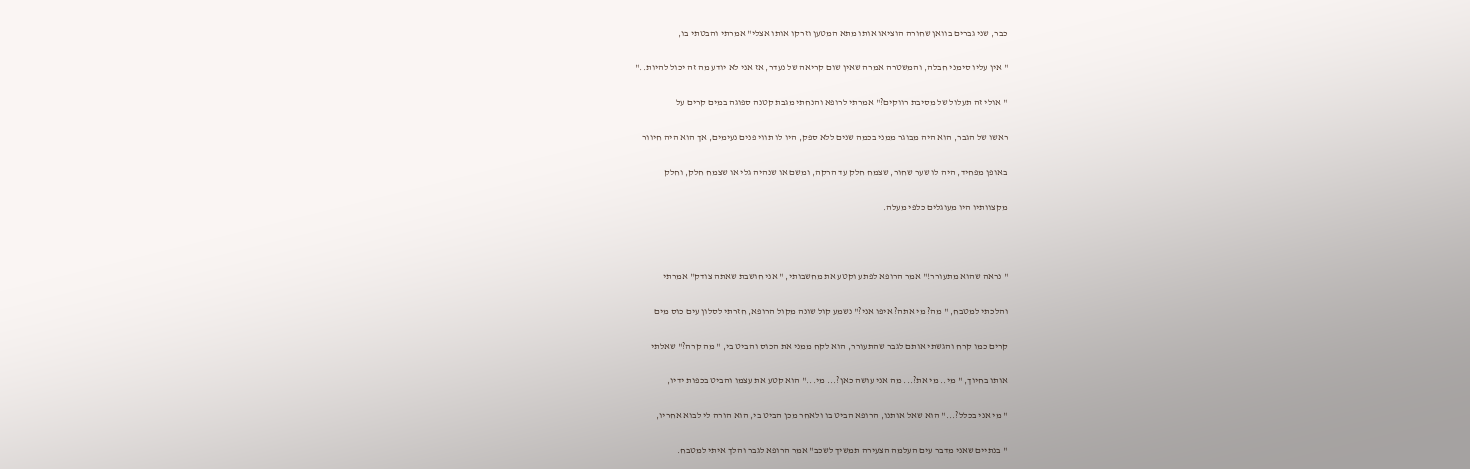כבר, שני גברים בוואן שחורה הוציאו אותו מתא המטען וזרקו אותו אצלי" אמרתי והבטתי בו,

" אין עליו סימני חבלה, והמשטרה אמרה שאין שום קריאה של נעדר, אז אני לא יודע מה זה יכול להיות.."

" אולי זה תעלול של מסיבת רווקים?" אמרתי לרופא והנחתי מגבת קטנה ספוגה במים קרים על

ראשו של הגבר, הוא היה מבוגר ממני בכמה שנים ללא ספק, היו לו תווי פנים נעימים, אך הוא היה חיוור

באופן מפחיד, היה לו שער שחור, שצמח חלק עד הרקה, ומשם או שנהיה גלי או שצמח חלק, וחלק

מקצוותיו היו מעוגלים כלפי מעלה.



" נראה שהוא מתעורר!" אמר הרופא לפתע וקטע את מחשבותי, " אני חושבת שאתה צודק" אמרתי

והלכתי למטבח, " מה? מי אתה? איפו אני?" נשמע קול שונה מקול הרופא, חזרתי לסלון עים כוס מים

קרים כמו קרח והגשתי אותם לגבר שהתעורר, הוא לקח ממני את הכוס והביט בי, " מה קרה?" שאלתי

אותו בחיוך, " מי.. מי את?... מה אני עושה כאן?... מי..." הוא קטע את עצמו והביט בכפות ידיו,

" מי אני בכלל?..." הוא שאל אותנו, הרופא הביט בו ולאחר מכן הביט בי, הוא הורה לי לבוא אחריו,

" בנתיים שאני מדבר עים העלמה הצעירה תמשיך לשכב" אמר הרופא לגבר והלך איתי למטבח.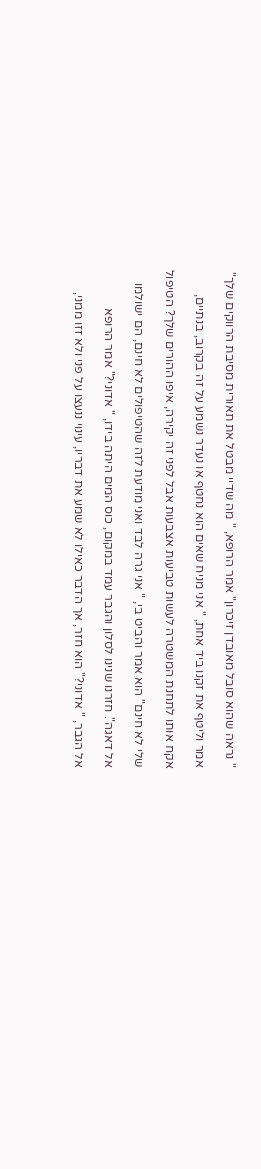" נראה שהוא סובל מאובדן זיכרון" אמר הרופא, " מה שדיי מבטל את תאורית מסיבת הרווקים שלך"

אמר וליטף את זקנו ביד אחת, " אני מניח שאים הוא נחטף או נעדר נשמע על זה בקרוב, בנתיים,

אקח אותו לתחנת המשטרה לעשות טביעות אצבעות אבל לפני זה יקירה, איפו ההורים שלך? הטיפול

שלי לא חינם" הוא אמר והביט בי, " אני גרה לבד ואני מודעת לזה שהטיפולים לא חינם, הם ישולמו

אל דאגה". חזרנו שנינו לסלון והגבר עמד במקום, כוס המים היתה בידו, " אדוני?" אמר הרופא

אל הגבר, " אדוני?" הוא חזר, אך הדבר כאילו לא שמע את דבריו, עינוי ננעצו על פני ולא זזו ממני,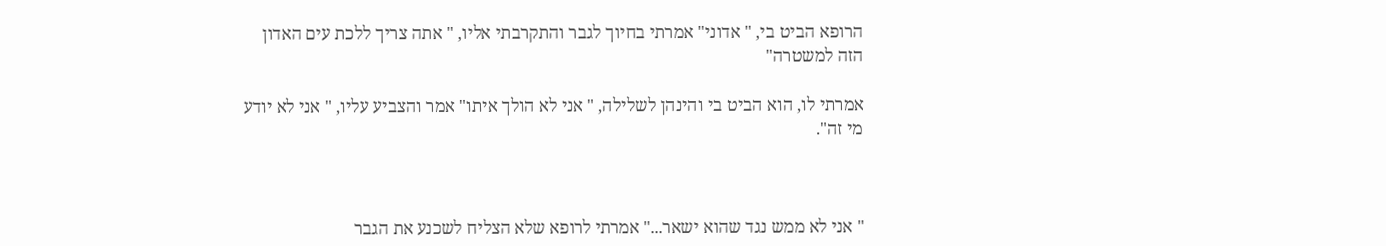הרופא הביט בי, " אדוני" אמרתי בחיוך לגבר והתקרבתי אליו, " אתה צריך ללכת עים האדון הזה למשטרה"

אמרתי לו, הוא הביט בי והינהן לשלילה, " אני לא הולך איתו" אמר והצביע עליו, " אני לא יודע מי זה".



" אני לא ממש נגד שהוא ישאר..." אמרתי לרופא שלא הצליח לשכנע את הגבר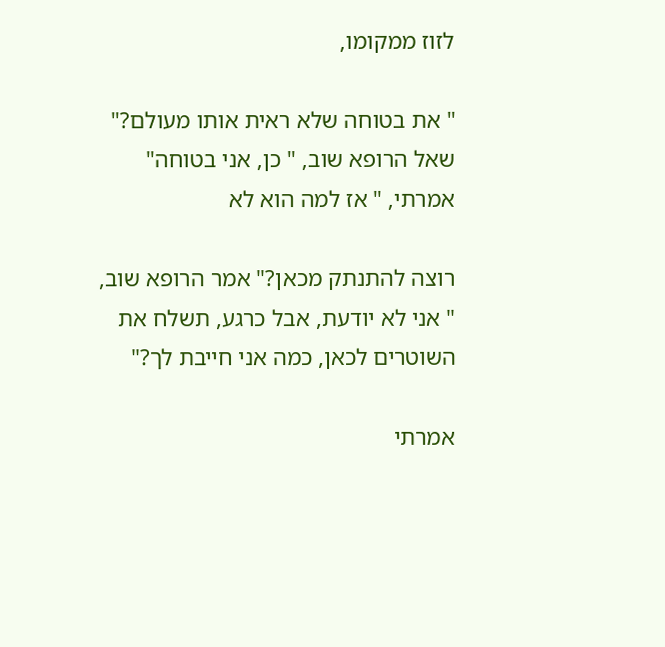לזוז ממקומו,

" את בטוחה שלא ראית אותו מעולם?" שאל הרופא שוב, " כן, אני בטוחה" אמרתי, " אז למה הוא לא

רוצה להתנתק מכאן?" אמר הרופא שוב, " אני לא יודעת, אבל כרגע, תשלח את השוטרים לכאן, כמה אני חייבת לך?"

אמרתי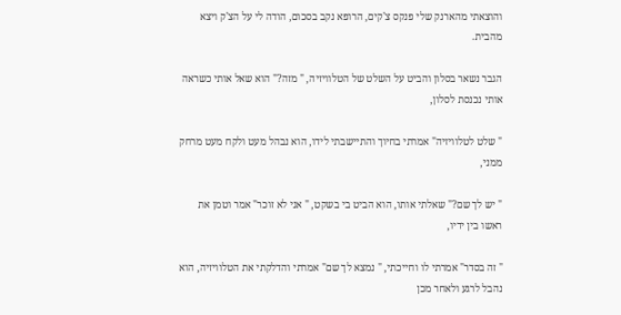והוצאתי מהארנק שלי פנקס צ'קים, הרופא נקב בסכום, הודה לי על הצ'ק ויצא מהבית.

הגבר נשאר בסלון והביט על השלט של הטלוויזיה, " מזה?" הוא שאל אותי כשראה אותי נכנסת לסלון,

" שלט לטלוויזיה" אמרתי בחיוך והתיישבתי לידו, הוא נבהל מעט ולקח מעט מרחק ממני,

" יש לך שם?" שאלתי אותו, הוא הביט בי בשקט, " אני לא זוכר" אמר וטמן את ראשו בין ידיו,

" זה בסדר" אמרתי לו וחייכתי, " נמצא לך שם" אמרתי והדלקתי את הטלוויזיה, הוא נהבל לרגע ולאחר מכן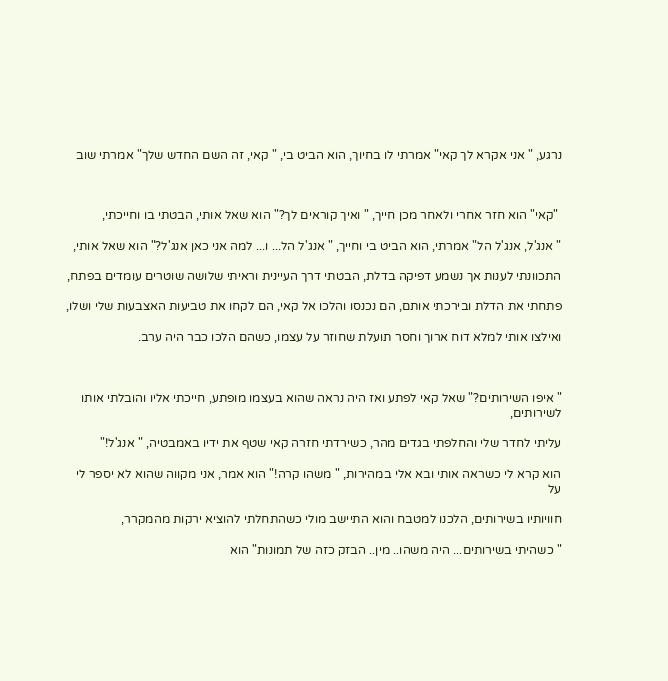נרגע, " אני אקרא לך קאי" אמרתי לו בחיוך, הוא הביט בי, " קאי, זה השם החדש שלך" אמרתי שוב



 "קאי" הוא חזר אחרי ולאחר מכן חייך, " ואיך קוראים לך?" הוא שאל אותי, הבטתי בו וחייכתי,

" אנג'ל, אנג'ל הל" אמרתי, הוא הביט בי וחייך, " אנג'ל הל... ו... למה אני כאן אנג'ל?" הוא שאל אותי,

התכוונתי לענות אך נשמע דפיקה בדלת, הבטתי דרך העיינית וראיתי שלושה שוטרים עומדים בפתח,

פתחתי את הדלת ובירכתי אותם, הם נכנסו והלכו אל קאי, הם לקחו את טביעות האצבעות שלי ושלו,

ואילצו אותי למלא דוח ארוך וחסר תועלת שחוזר על עצמו, כשהם הלכו כבר היה ערב.



" איפו השירותים?" שאל קאי לפתע ואז היה נראה שהוא בעצמו מופתע, חייכתי אליו והובלתי אותו לשירותים,

עליתי לחדר שלי והחלפתי בגדים מהר, כשירדתי חזרה קאי שטף את ידיו באמבטיה, " אנג'ל!"

הוא קרא לי כשראה אותי ובא אלי במהירות, " משהו קרה!" הוא אמר, אני מקווה שהוא לא יספר לי על

חוויותיו בשירותים, הלכנו למטבח והוא התיישב מולי כשהתחלתי להוציא ירקות מהמקרר,

" כשהיתי בשירותים... היה משהו.. מין.. הבזק כזה של תמונות" הוא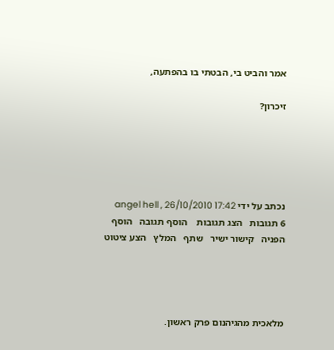אמר והביט בי, הבטתי בו בהפתעה,

זיכרון?





נכתב על ידי angel hell , 26/10/2010 17:42
6 תגובות   הצג תגובות    הוסף תגובה   הוסף הפניה   קישור ישיר   שתף   המלץ   הצע ציטוט




מלאכית מהגיהנום פרק ראשון.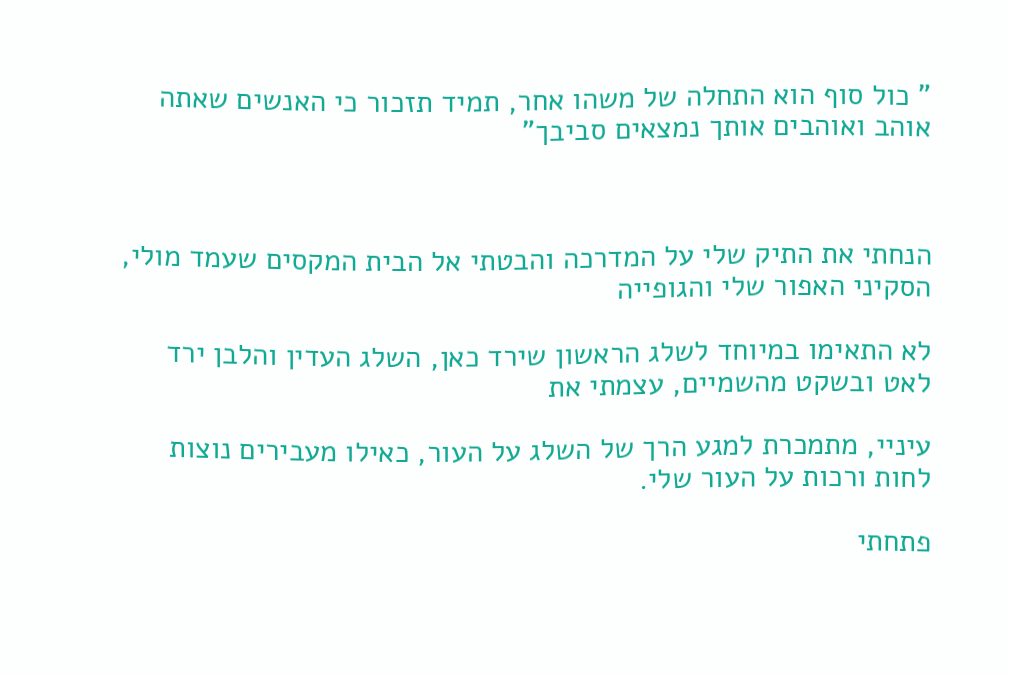" כול סוף הוא התחלה של משהו אחר, תמיד תזכור כי האנשים שאתה אוהב ואוהבים אותך נמצאים סביבך"



הנחתי את התיק שלי על המדרכה והבטתי אל הבית המקסים שעמד מולי, הסקיני האפור שלי והגופייה

לא התאימו במיוחד לשלג הראשון שירד כאן, השלג העדין והלבן ירד לאט ובשקט מהשמיים, עצמתי את

עיניי, מתמכרת למגע הרך של השלג על העור, כאילו מעבירים נוצות לחות ורכות על העור שלי.

פתחתי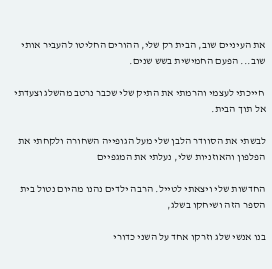את העיניים שוב, הבית רק שלי, ההורים החליטו להעביר אותי שוב... הפעם החמישית בשש שנים.

 חייכתי לעצמי והרמתי את התיק שלי שכבר נרטב מהשלג וצעדתי אל תוך הבית.

לבשתי את הסוודר הלבן שלי מעל הגופייה השחורה ולקחתי את הפלפון והאוזניות שלי, נעלתי את המגפיים

החדשות שלי ויצאתי לטייל. הרבה ילדים נהנו מהיום נטול בית הספר הזה ושיחקו בשלג,

בנו אנשי שלג וזרקו אחד על השני כדורי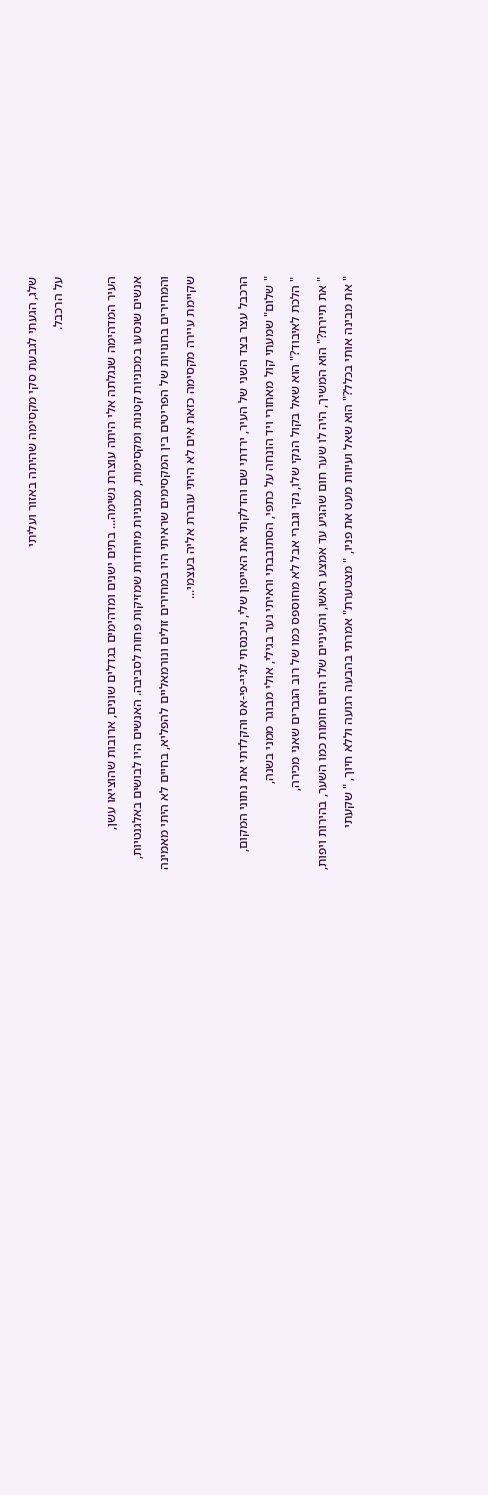שלג, הגעתי לגבעת סקי מקסימה שהיתה באזור ועליתי

על הרכבל.



העיר המדהימה שנגלתה אלי היתה עוצרת נשימה... בתים ישנים ומדהימים בגדלים שונים, ארובות שהוציאו עשן,

אנשים שנסעו במכוניות קטנות ומקסימות, מכוניות מיוחדות שמזיקות פחות לסביבה. האנשים היו לבושים באלגנטיות,

והמחירים בחנויות של הפריטים בין המקסימים שראיתי היו במחירים זולים ונורמאליים להפליא, בחיים לא היתי מאמינה

שקיימת עיירה מקסימה כזאת אים לא היתי עוברת אליה בעצמי...



הרכבל עצר בצד השני של העיר, ירדתי שם והדלקתי את האייפון שלי, ניכנסתי לגיי-פי-אס והקלדתי את נתוני המקום,

" שלום" שמעתי קול מאחורי ויד הונחה על כתפי, הסתובבתי וראיתי נער בגילי, אולי מבוגר ממני בשנה,

" הלכת לאיבוד?" הוא שאל בקול הנקי שלו, נקי וגברי אבל לא מחוספס כמו של רוב הגברים שאני מכירה,

" את תיירת?" הוא המשיך, היה לו שער חום שהגיע עד אמצע ראשו, והעיניים שלו היום חומות כמו השער, בהירות ויפות,

" את מבינה אותי בכלל?" הוא שאל ועיוות מעט את פניו, " מצטערת" אמרתי בהבעה רגועה וללא חיוך, " שקעתי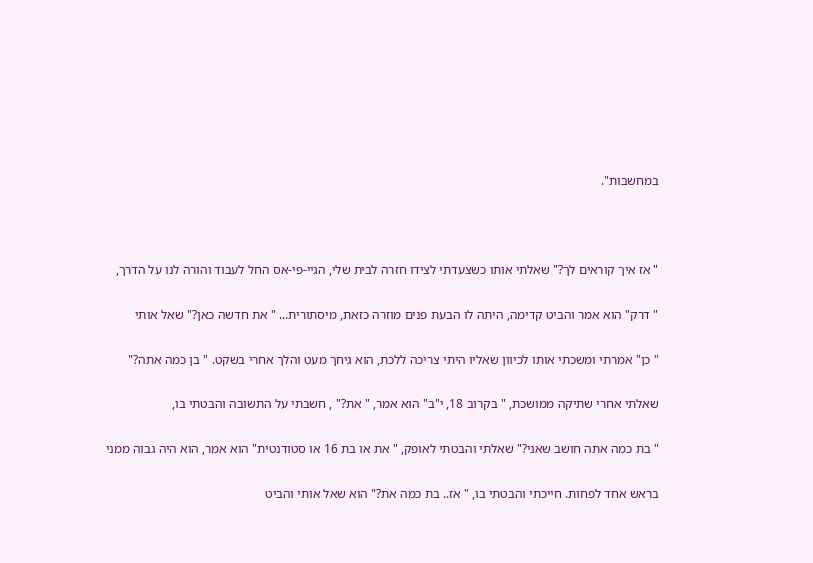במחשבות".



" אז איך קוראים לך?" שאלתי אותו כשצעדתי לצידו חזרה לבית שלי, הגיי-פי-אס החל לעבוד והורה לנו על הדרך,

" דרק" הוא אמר והביט קדימה, היתה לו הבעת פנים מוזרה כזאת, מיסתורית... " את חדשה כאן?" שאל אותי

" כן" אמרתי ומשכתי אותו לכיוון שאליו היתי צריכה ללכת, הוא גיחך מעט והלך אחרי בשקט. " בן כמה אתה?"

שאלתי אחרי שתיקה ממושכת, " בקרוב 18, י"ב" הוא אמר, " את?" , חשבתי על התשובה והבטתי בו,

" בת כמה אתה חושב שאני?" שאלתי והבטתי לאופק, " את או בת 16 או סטודנטית" הוא אמר, הוא היה גבוה ממני

בראש אחד לפחות. חייכתי והבטתי בו, " אז.. בת כמה את?" הוא שאל אותי והביט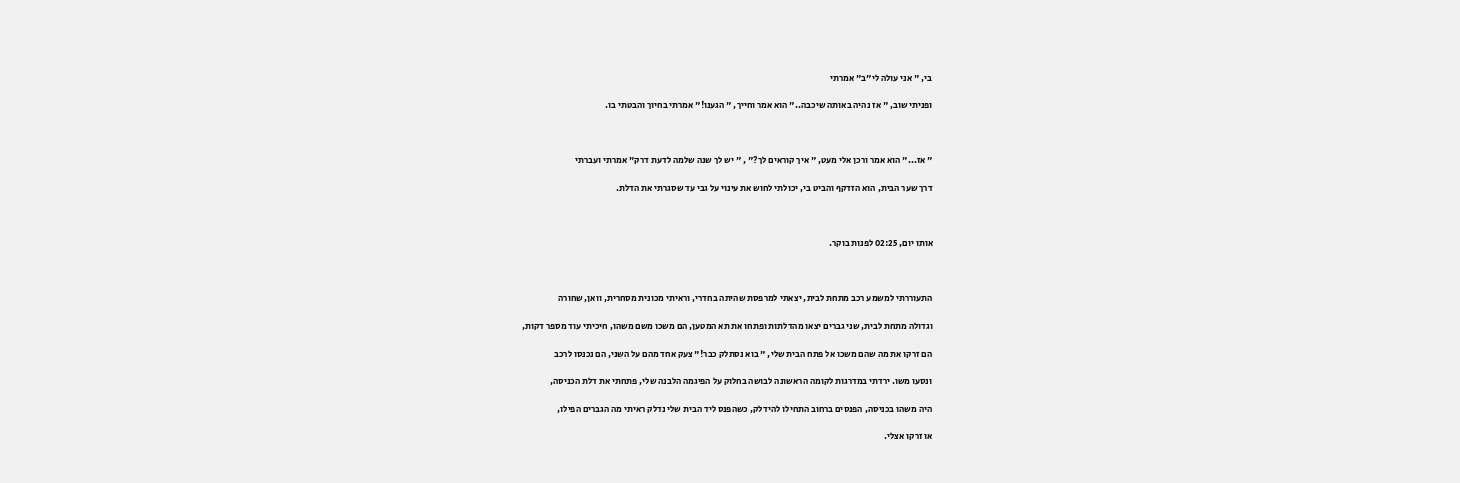בי, " אני עולה לי"ב" אמרתי

ופניתי שוב, " אז נהיה באותה שיכבה.." הוא אמר וחייך, " הגענו!" אמרתי בחיוך והבטתי בו.



" אז..." הוא אמר ורכן אלי מעט, " איך קוראים לך?" , " יש לך שנה שלמה לדעת דרק" אמרתי ועברתי

דרך שער הבית, הוא הזדקף והביט בי, יכולתי לחוש את עינוי על גבי עד שסגרתי את הדלת.



אותו יום, 02:25 לפנות בוקר.



התעוררתי למשמע רכב מתחת לבית, יצאתי למרפסת שהיתה בחדרי, וראיתי מכונית מסחרית, וואן, שחורה

וגדולה מתחת לבית, שני גברים יצאו מהדלתות ופתחו את תא המטען, הם משכו משם משהו, חיכיתי עוד מספר דקות,

הם זרקו את מה שהם משכו אל פתח הבית שלי, " בוא נסתלק כבר!" צעק אחד מהם על השני, הם נכנסו לרכב

ונסעו משו. ירדתי במדרגות לקומה הראשונה לבושה בחלוק על הפיגמה הלבנה שלי, פתחתי את דלת הכניסה,

היה משהו בכניסה, הפנסים ברחוב התחילו להידלק, כשהפנס ליד הבית שלי נדלק ראיתי מה הגברים הפילו,

או זרקו אצלי.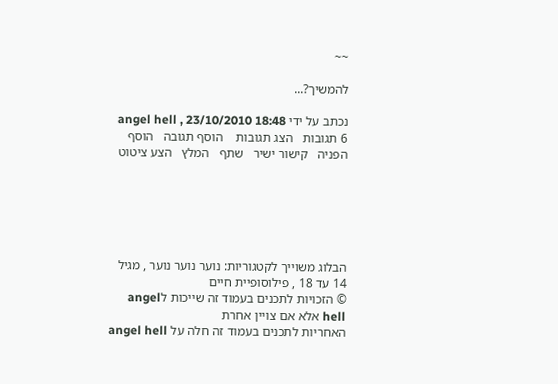~~

להמשיך?...

נכתב על ידי angel hell , 23/10/2010 18:48
6 תגובות   הצג תגובות    הוסף תגובה   הוסף הפניה   קישור ישיר   שתף   המלץ   הצע ציטוט






הבלוג משוייך לקטגוריות: נוער נוער נוער , מגיל 14 עד 18 , פילוסופיית חיים
© הזכויות לתכנים בעמוד זה שייכות לangel hell אלא אם צויין אחרת
האחריות לתכנים בעמוד זה חלה על angel hell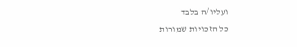ועליו/ה בלבד
כל הזכויות שמורות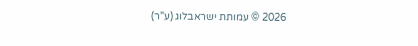2026 © עמותת ישראבלוג (ע"ר)